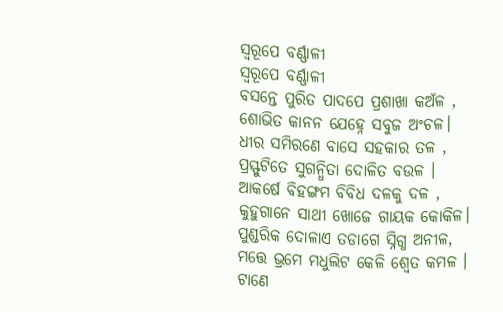ସ୍ୱରୂପେ ବର୍ଣ୍ଣାଳୀ
ସ୍ୱରୂପେ ବର୍ଣ୍ଣାଳୀ
ବସନ୍ତେ ପୁରିତ ପାଦପେ ପ୍ରଶାଖା କଅଁଳ ,
ଶୋଭିତ କାନନ ଯେହ୍ନେ ସବୁଜ ଅଂଚଳ।
ଧୀର ସମିରଣେ ବାସେ ସହକାର ତଳ ,
ପ୍ରସ୍ଫୁଟିତେ ସୁଗନ୍ଧିତା ଦୋଳିତ ବଉଳ ।
ଆକର୍ଷେ ବିହଙ୍ଗମ ବିବିଧ ଦଳକୁ ଦଳ ,
କୁହୁଗାନେ ସାଥୀ ଖୋଜେ ଗାୟକ କୋକିଳ।
ପୁଣ୍ଡରିକ ଦୋଳାଏ ତଡାଗେ ସ୍ନିଗ୍ଧ ଅନୀଳ,
ମତ୍ତେ ଭ୍ରମେ ମଧୁଲିଟ କେଳି ଶ୍ୱେତ କମଳ ।
ଟାଣେ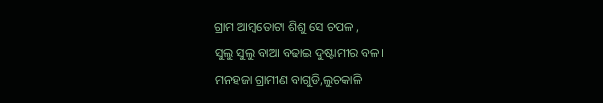ଗ୍ରାମ ଆମ୍ବତୋଟା ଶିଶୁ ସେ ଚପଳ ,
ସୁଲୁ ସୁଲୁ ବାଆ ବଢାଇ ଦୁଷ୍ଟାମୀର ବଳ।
ମନହଜା ଗ୍ରାମୀଣ ବାଗୁଡି,ଲୁଚକାଳି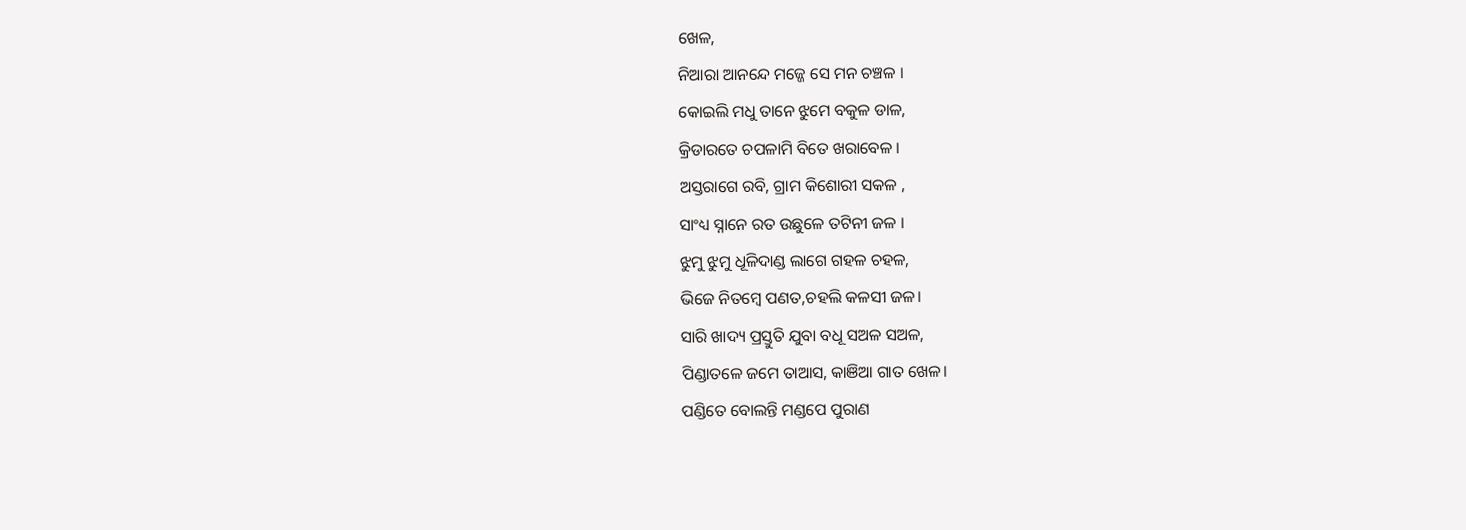ଖେଳ,
ନିଆରା ଆନନ୍ଦେ ମଜ୍ଜେ ସେ ମନ ଚଞ୍ଚଳ ।
କୋଇଲି ମଧୁ ତାନେ ଝୁମେ ବକୁଳ ଡାଳ,
କ୍ରିଡାରତେ ଚପଳାମି ବିତେ ଖରାବେଳ ।
ଅସ୍ତରାଗେ ରବି, ଗ୍ରାମ କିଶୋରୀ ସକଳ ,
ସାଂଧ୍ୟ ସ୍ନାନେ ରତ ଉଛୁଳେ ତଟିନୀ ଜଳ ।
ଝୁମୁ ଝୁମୁ ଧୂଳିଦାଣ୍ଡ ଲାଗେ ଗହଳ ଚହଳ,
ଭିଜେ ନିତମ୍ବେ ପଣତ,ଚହଲି କଳସୀ ଜଳ।
ସାରି ଖାଦ୍ୟ ପ୍ରସ୍ତୁତି ଯୁବା ବଧୂ ସଅଳ ସଅଳ,
ପିଣ୍ଡାତଳେ ଜମେ ତାଆସ, କାଞିଆ ଗାତ ଖେଳ।
ପଣ୍ଡିତେ ବୋଲନ୍ତି ମଣ୍ଡପେ ପୁରାଣ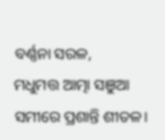ବର୍ଣ୍ଣନା ସରଳ,
ମଧୁମତ୍ତ ଆତ୍ମା ସଞୁଆ ସମୀରେ ପ୍ରଶାନ୍ତି ଶୀତଳ।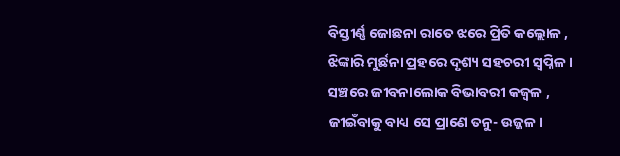ବିସ୍ତୀର୍ଣ୍ଣ ଜୋଛନା ରାତେ ଝରେ ପ୍ରିତି କଲ୍ଲୋଳ ,
ଝିଙ୍କାରି ମୁର୍ଛନା ପ୍ରହରେ ଦୃଶ୍ୟ ସହଚରୀ ସ୍ୱପ୍ନିଳ ।
ସଞ୍ଚରେ ଜୀବନାଲୋକ ବିଭାବରୀ କଜ୍ୱଳ ,
ଜୀଇଁବାକୁ ବାଧ୍ୟ ସେ ପ୍ରାଣେ ତନୁ- ଉଜ୍ଜଳ ।